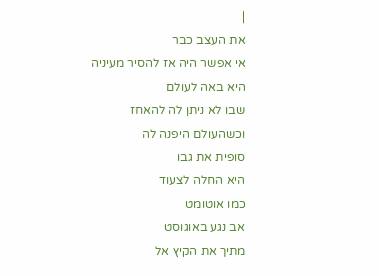|
את העצב כבר
אי אפשר היה אז להסיר מעיניה
היא באה לעולם
שבו לא ניתן לה להאחז
וכשהעולם היפנה לה
סופית את גבו
היא החלה לצעוד
כמו אוטומט
אב נגע באוגוסט
מתיך את הקיץ אל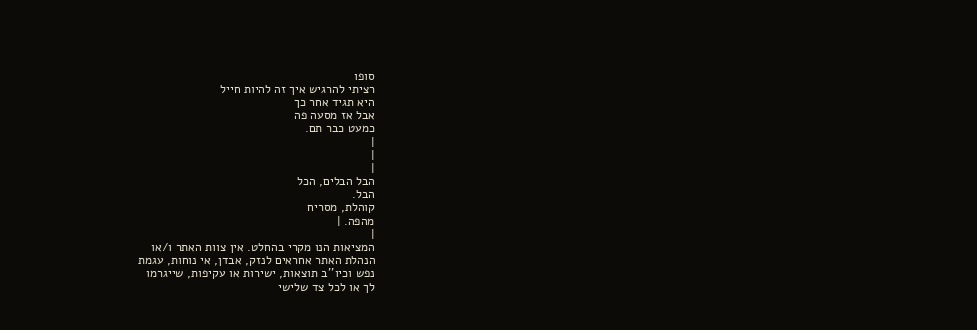סופו
רציתי להרגיש איך זה להיות חייל
היא תגיד אחר כך
אבל אז מסעה פה
כמעט כבר תם.
|
|
|
הבל הבלים, הכל
הבל.
קוהלת, מסריח
מהפה. |
|
המציאות הנו מקרי בהחלט. אין צוות האתר ו/או
הנהלת האתר אחראים לנזק, אבדן, אי נוחות, עגמת
נפש וכיו''ב תוצאות, ישירות או עקיפות, שייגרמו
לך או לכל צד שלישי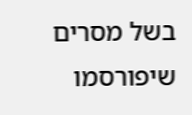בשל מסרים שיפורסמו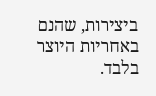ביצירות, שהנם באחריות היוצר בלבד.